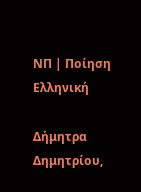ΝΠ | Ποίηση Ελληνική

Δήμητρα Δημητρίου,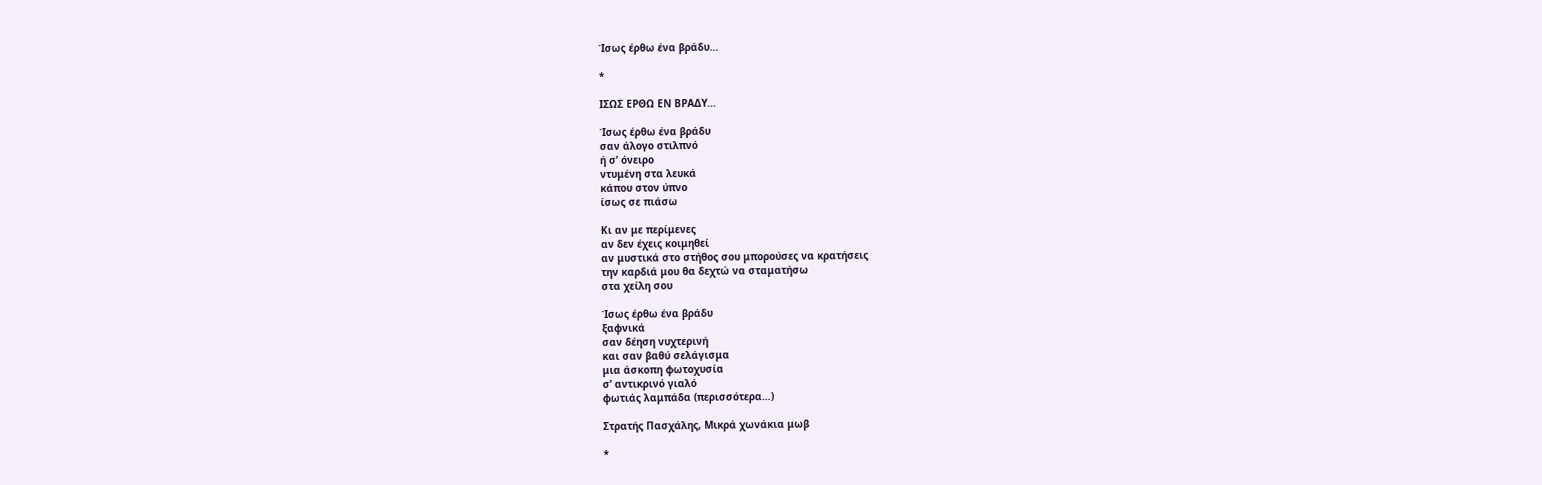Ίσως έρθω ένα βράδυ…

*

ΙΣΩΣ ΕΡΘΩ ΕΝ ΒΡΑΔΥ…

Ίσως έρθω ένα βράδυ
σαν άλογο στιλπνό
ή σ’ όνειρο
ντυμένη στα λευκά
κάπου στον ύπνο
ίσως σε πιάσω

Κι αν με περίμενες
αν δεν έχεις κοιμηθεί
αν μυστικά στο στήθος σου μπορούσες να κρατήσεις
την καρδιά μου θα δεχτώ να σταματήσω
στα χείλη σου

Ίσως έρθω ένα βράδυ
ξαφνικά
σαν δέηση νυχτερινή
και σαν βαθύ σελάγισμα
μια άσκοπη φωτοχυσία
σ’ αντικρινό γιαλό
φωτιάς λαμπάδα (περισσότερα…)

Στρατής Πασχάλης, Μικρά χωνάκια μωβ

*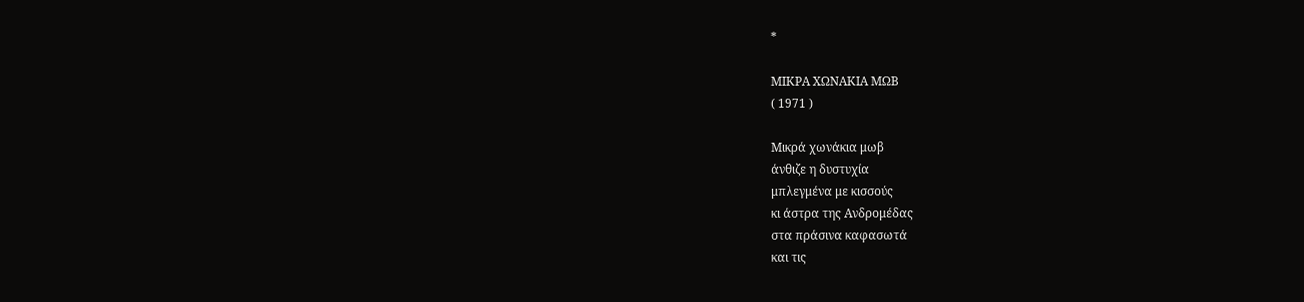*

ΜΙΚΡΑ ΧΩΝΑΚΙΑ ΜΩΒ
( 1971 )

Μικρά χωνάκια μωβ
άνθιζε η δυστυχία
μπλεγμένα με κισσούς
κι άστρα της Ανδρομέδας
στα πράσινα καφασωτά
και τις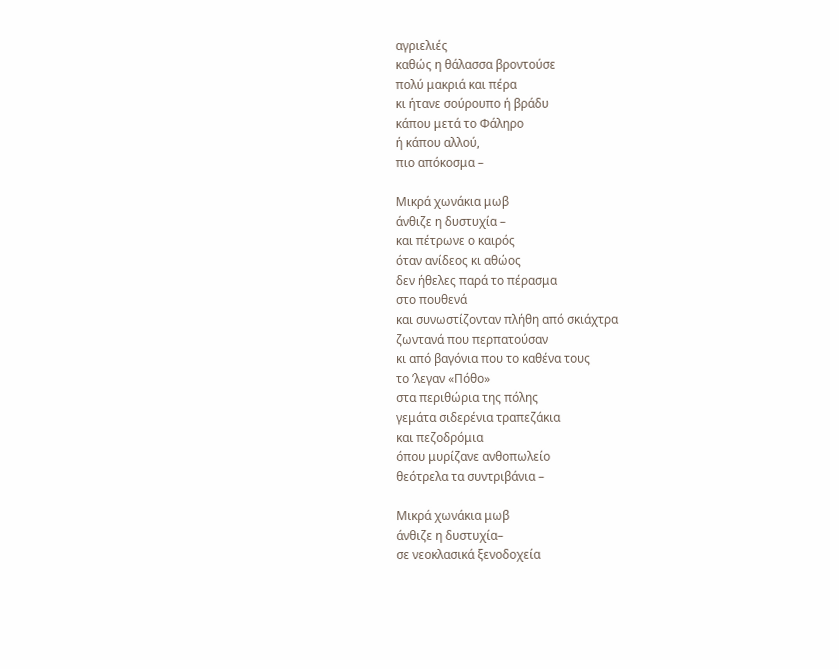αγριελιές
καθώς η θάλασσα βροντούσε
πολύ μακριά και πέρα
κι ήτανε σούρουπο ή βράδυ
κάπου μετά το Φάληρο
ή κάπου αλλού,
πιο απόκοσμα –

Μικρά χωνάκια μωβ
άνθιζε η δυστυχία –
και πέτρωνε ο καιρός
όταν ανίδεος κι αθώος
δεν ήθελες παρά το πέρασμα
στο πουθενά
και συνωστίζονταν πλήθη από σκιάχτρα
ζωντανά που περπατούσαν
κι από βαγόνια που το καθένα τους
το ’λεγαν «Πόθο»
στα περιθώρια της πόλης
γεμάτα σιδερένια τραπεζάκια
και πεζοδρόμια
όπου μυρίζανε ανθοπωλείο
θεότρελα τα συντριβάνια –

Μικρά χωνάκια μωβ
άνθιζε η δυστυχία–
σε νεοκλασικά ξενοδοχεία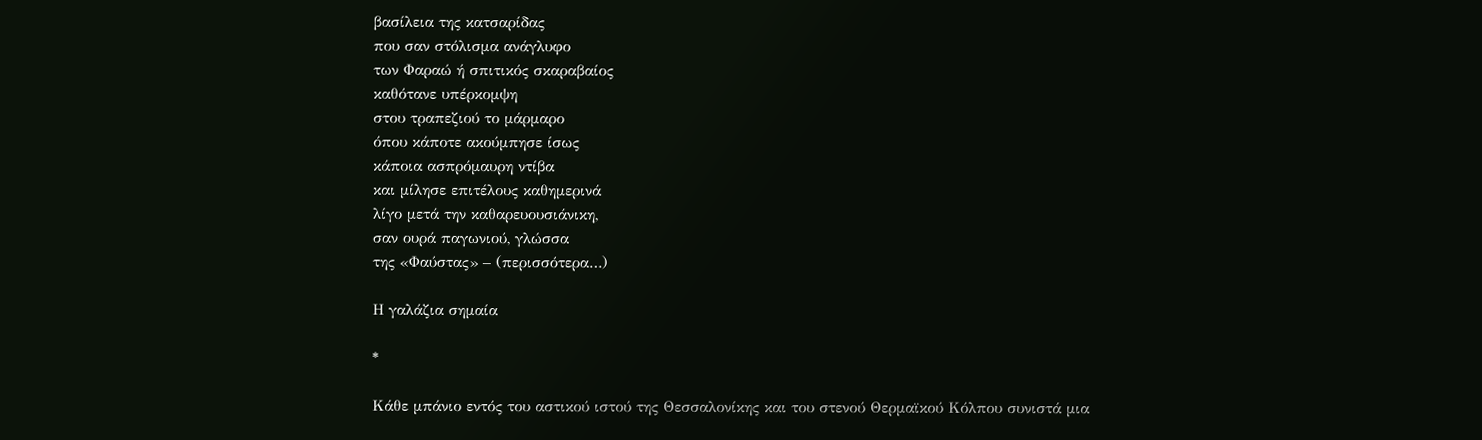βασίλεια της κατσαρίδας
που σαν στόλισμα ανάγλυφο
των Φαραώ ή σπιτικός σκαραβαίος
καθότανε υπέρκομψη
στου τραπεζιού το μάρμαρο
όπου κάποτε ακούμπησε ίσως
κάποια ασπρόμαυρη ντίβα
και μίλησε επιτέλους καθημερινά
λίγο μετά την καθαρευουσιάνικη,
σαν ουρά παγωνιού, γλώσσα
της «Φαύστας» – (περισσότερα…)

Η γαλάζια σημαία

*

Κάθε μπάνιο εντός του αστικού ιστού της Θεσσαλονίκης και του στενού Θερμαϊκού Κόλπου συνιστά μια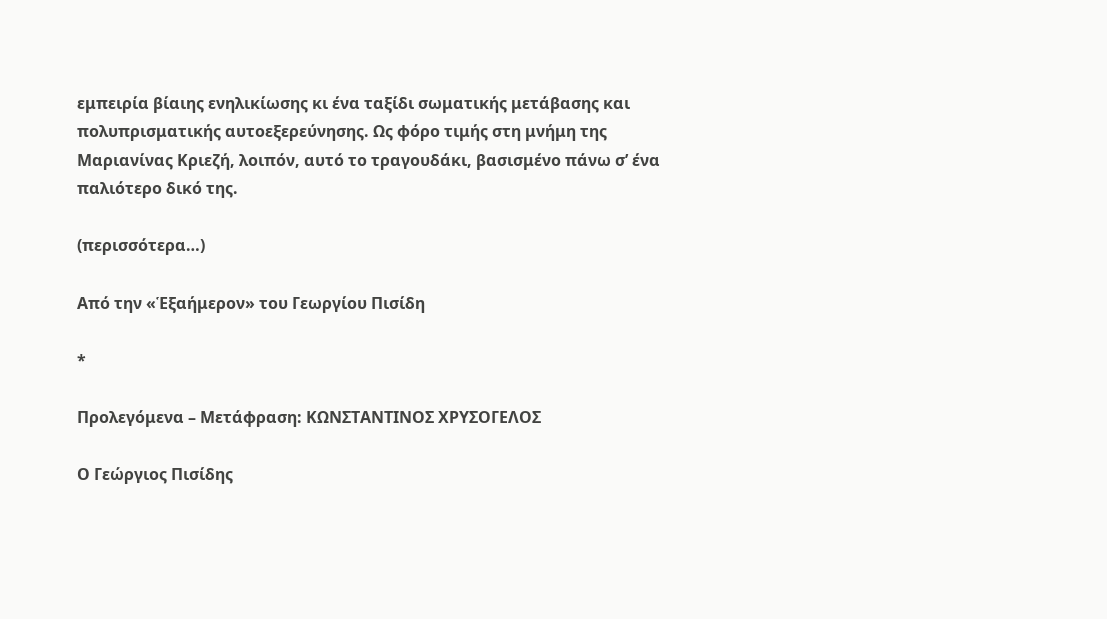εμπειρία βίαιης ενηλικίωσης κι ένα ταξίδι σωματικής μετάβασης και πολυπρισματικής αυτοεξερεύνησης. Ως φόρο τιμής στη μνήμη της Μαριανίνας Κριεζή, λοιπόν, αυτό το τραγουδάκι, βασισμένο πάνω σ’ ένα παλιότερο δικό της.

(περισσότερα…)

Από την «Ἑξαήμερον» του Γεωργίου Πισίδη

*

Προλεγόμενα – Μετάφραση: ΚΩΝΣΤΑΝΤΙΝΟΣ ΧΡΥΣΟΓΕΛΟΣ

Ο Γεώργιος Πισίδης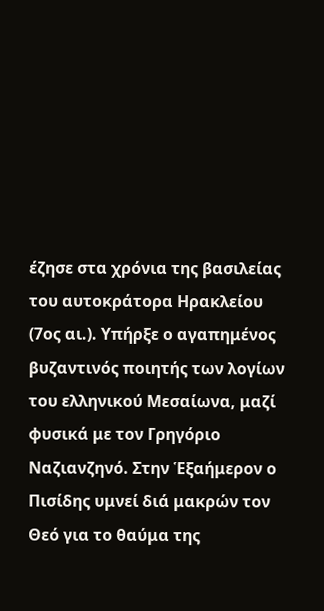έζησε στα χρόνια της βασιλείας του αυτοκράτορα Ηρακλείου (7ος αι.). Υπήρξε ο αγαπημένος βυζαντινός ποιητής των λογίων του ελληνικού Μεσαίωνα, μαζί φυσικά με τον Γρηγόριο Ναζιανζηνό. Στην Ἑξαήμερον ο Πισίδης υμνεί διά μακρών τον Θεό για το θαύμα της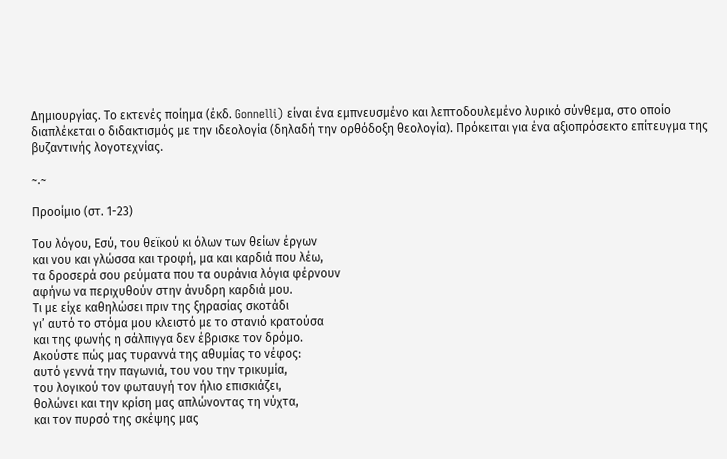Δημιουργίας. Το εκτενές ποίημα (έκδ. Gonnelli) είναι ένα εμπνευσμένο και λεπτοδουλεμένο λυρικό σύνθεμα, στο οποίο διαπλέκεται ο διδακτισμός με την ιδεολογία (δηλαδή την ορθόδοξη θεολογία). Πρόκειται για ένα αξιοπρόσεκτο επίτευγμα της βυζαντινής λογοτεχνίας.

~.~

Προοίμιο (στ. 1-23)

Του λόγου, Εσύ, του θεϊκού κι όλων των θείων έργων
και νου και γλώσσα και τροφή, μα και καρδιά που λέω,
τα δροσερά σου ρεύματα που τα ουράνια λόγια φέρνουν
αφήνω να περιχυθούν στην άνυδρη καρδιά μου.
Τι με είχε καθηλώσει πριν της ξηρασίας σκοτάδι
γι’ αυτό το στόμα μου κλειστό με το στανιό κρατούσα
και της φωνής η σάλπιγγα δεν έβρισκε τον δρόμο.
Ακούστε πώς μας τυραννά της αθυμίας το νέφος:
αυτό γεννά την παγωνιά, του νου την τρικυμία,
του λογικού τον φωταυγή τον ήλιο επισκιάζει,
θολώνει και την κρίση μας απλώνοντας τη νύχτα,
και τον πυρσό της σκέψης μας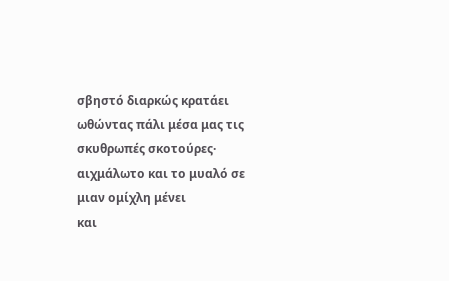σβηστό διαρκώς κρατάει
ωθώντας πάλι μέσα μας τις σκυθρωπές σκοτούρες·
αιχμάλωτο και το μυαλό σε μιαν ομίχλη μένει
και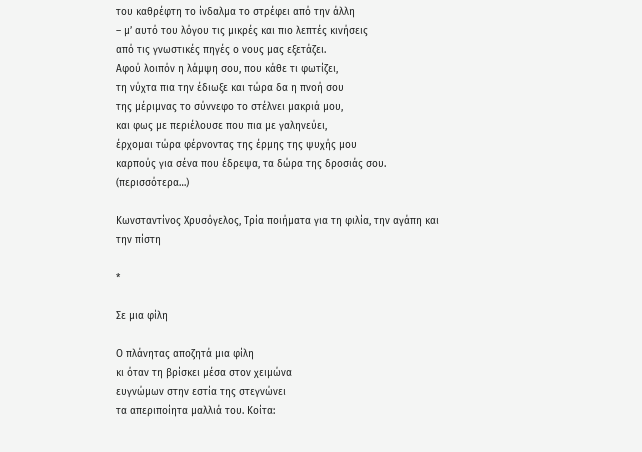του καθρέφτη το ίνδαλμα το στρέφει από την άλλη
– μ’ αυτό του λόγου τις μικρές και πιο λεπτές κινήσεις
από τις γνωστικές πηγές ο νους μας εξετάζει.
Αφού λοιπόν η λάμψη σου, που κάθε τι φωτίζει,
τη νύχτα πια την έδιωξε και τώρα δα η πνοή σου
της μέριμνας το σύννεφο το στέλνει μακριά μου,
και φως με περιέλουσε που πια με γαληνεύει,
έρχομαι τώρα φέρνοντας της έρμης της ψυχής μου
καρπούς για σένα που έδρεψα, τα δώρα της δροσιάς σου. (περισσότερα…)

Κωνσταντίνος Χρυσόγελος, Τρία ποιήματα για τη φιλία, την αγάπη και την πίστη

*

Σε μια φίλη

Ο πλάνητας αποζητά μια φίλη
κι όταν τη βρίσκει μέσα στον χειμώνα
ευγνώμων στην εστία της στεγνώνει
τα απεριποίητα μαλλιά του. Κοίτα: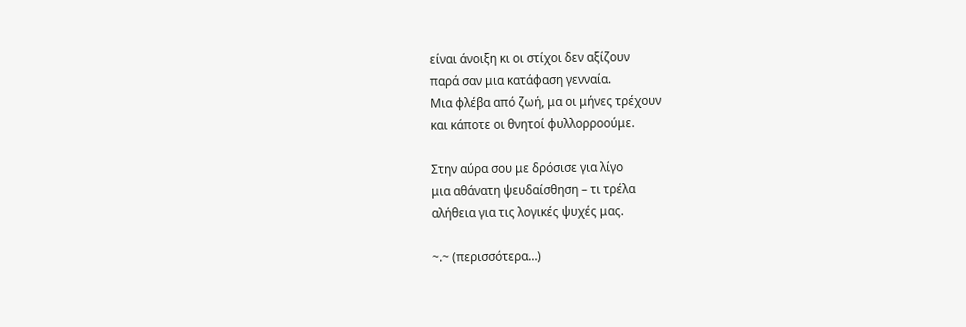είναι άνοιξη κι οι στίχοι δεν αξίζουν
παρά σαν μια κατάφαση γενναία.
Μια φλέβα από ζωή, μα οι μήνες τρέχουν
και κάποτε οι θνητοί φυλλορροούμε.

Στην αύρα σου με δρόσισε για λίγο
μια αθάνατη ψευδαίσθηση – τι τρέλα
αλήθεια για τις λογικές ψυχές μας.

~.~ (περισσότερα…)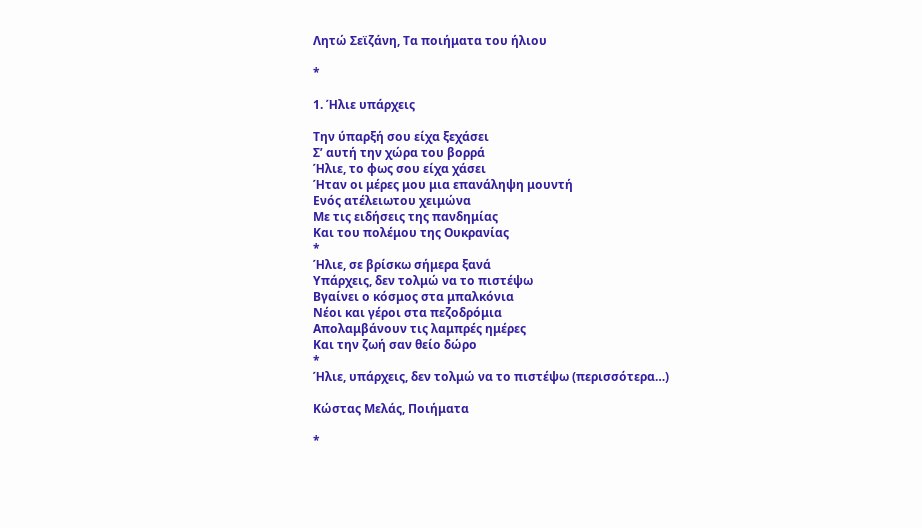Λητώ Σεϊζάνη, Τα ποιήματα του ήλιου

*

1. Ήλιε υπάρχεις

Την ύπαρξή σου είχα ξεχάσει
Σ’ αυτή την χώρα του βορρά
Ήλιε, το φως σου είχα χάσει
Ήταν οι μέρες μου μια επανάληψη μουντή
Ενός ατέλειωτου χειμώνα
Με τις ειδήσεις της πανδημίας
Και του πολέμου της Ουκρανίας
*
Ήλιε, σε βρίσκω σήμερα ξανά
Υπάρχεις, δεν τολμώ να το πιστέψω
Βγαίνει ο κόσμος στα μπαλκόνια
Νέοι και γέροι στα πεζοδρόμια
Απολαμβάνουν τις λαμπρές ημέρες
Και την ζωή σαν θείο δώρο
*
Ήλιε, υπάρχεις, δεν τολμώ να το πιστέψω (περισσότερα…)

Κώστας Μελάς, Ποιήματα

*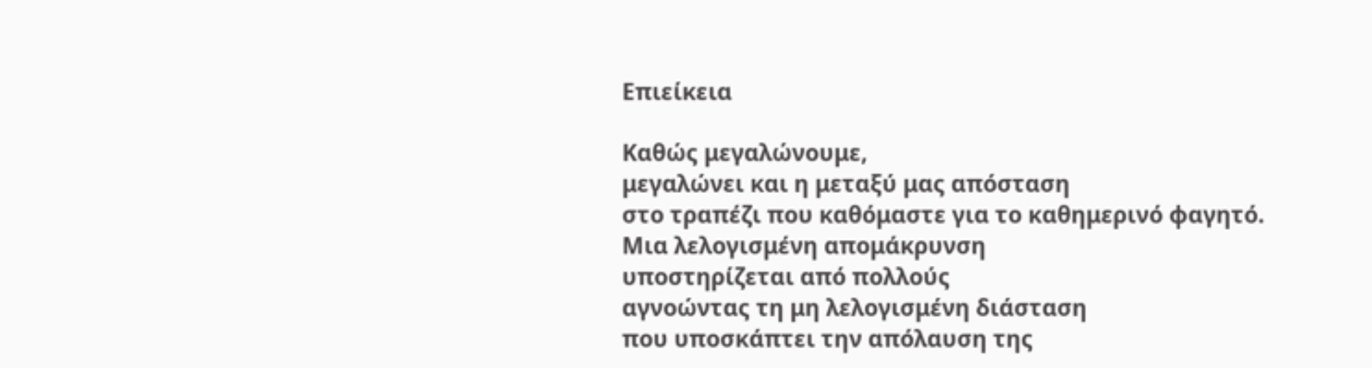Επιείκεια

Καθώς μεγαλώνουμε,
μεγαλώνει και η μεταξύ μας απόσταση
στο τραπέζι που καθόμαστε για το καθημερινό φαγητό.
Μια λελογισμένη απομάκρυνση
υποστηρίζεται από πολλούς
αγνοώντας τη μη λελογισμένη διάσταση
που υποσκάπτει την απόλαυση της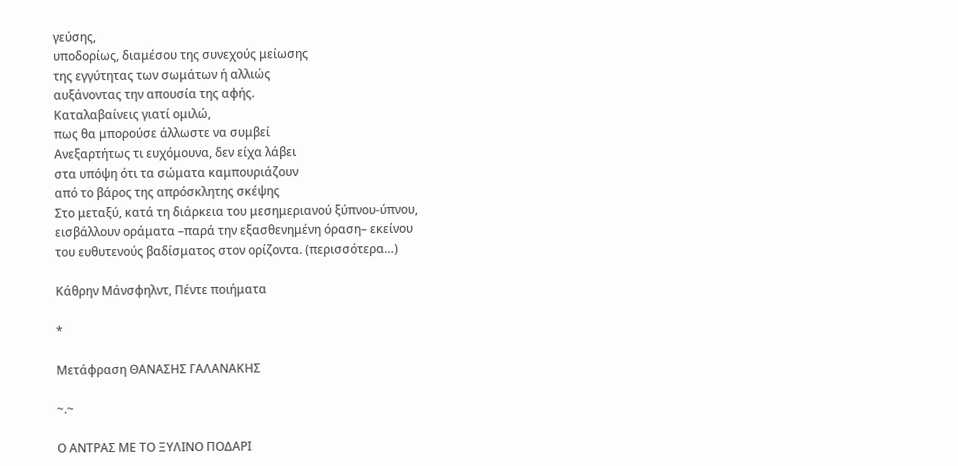γεύσης,
υποδορίως, διαμέσου της συνεχούς μείωσης
της εγγύτητας των σωμάτων ή αλλιώς
αυξάνοντας την απουσία της αφής.
Καταλαβαίνεις γιατί ομιλώ,
πως θα μπορούσε άλλωστε να συμβεί
Ανεξαρτήτως τι ευχόμουνα, δεν είχα λάβει
στα υπόψη ότι τα σώματα καμπουριάζουν
από το βάρος της απρόσκλητης σκέψης
Στο μεταξύ, κατά τη διάρκεια του μεσημεριανού ξύπνου-ύπνου,
εισβάλλουν οράματα –παρά την εξασθενημένη όραση– εκείνου
του ευθυτενούς βαδίσματος στον ορίζοντα. (περισσότερα…)

Κάθρην Μάνσφηλντ, Πέντε ποιήματα

*

Μετάφραση ΘΑΝΑΣΗΣ ΓΑΛΑΝΑΚΗΣ

~.~

Ο ΑΝΤΡΑΣ ΜΕ ΤΟ ΞΥΛΙΝΟ ΠΟΔΑΡΙ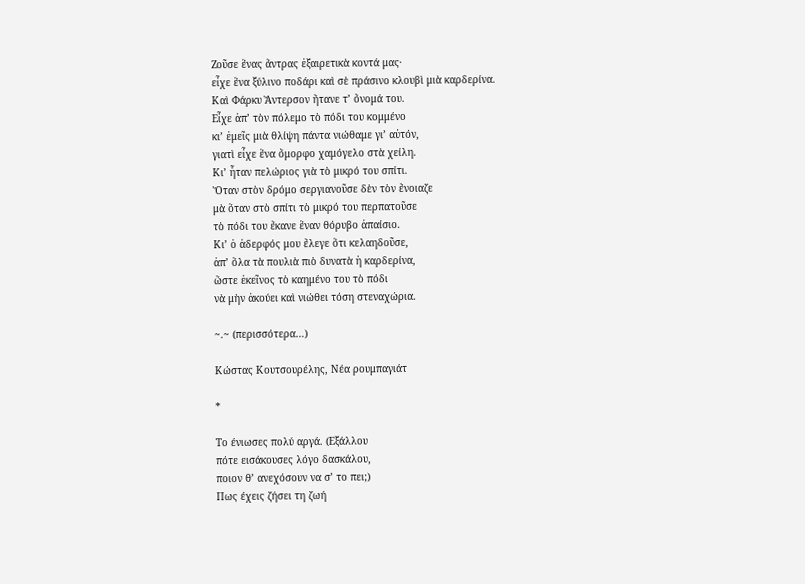Ζοῦσε ἕνας ἄντρας ἐξαιρετικὰ κοντά μας·
εἶχε ἕνα ξύλινο ποδάρι καὶ σὲ πράσινο κλουβὶ μιὰ καρδερίνα.
Καὶ Φάρκυ Ἄντερσον ἤτανε τ’ ὄνομά του.
Εἶχε ἀπ’ τὸν πόλεμο τὸ πόδι του κομμένο
κι’ ἐμεῖς μιὰ θλίψη πάντα νιώθαμε γι’ αὐτόν,
γιατὶ εἶχε ἕνα ὄμορφο χαμόγελο στὰ χείλη.
Κι’ ἦταν πελώριος γιὰ τὸ μικρό του σπίτι.
Ὅταν στὸν δρόμο σεργιανοῦσε δὲν τὸν ἔνοιαζε
μὰ ὅταν στὸ σπίτι τὸ μικρό του περπατοῦσε
τὸ πόδι του ἔκανε ἕναν θόρυβο ἀπαίσιο.
Κι’ ὁ ἀδερφός μου ἔλεγε ὅτι κελαηδοῦσε,
ἀπ’ ὅλα τὰ πουλιὰ πιὸ δυνατὰ ἡ καρδερίνα,
ὥστε ἐκεῖνος τὸ καημένο του τὸ πόδι
νὰ μὴν ἀκούει καὶ νιώθει τόση στεναχώρια.

~.~ (περισσότερα…)

Κώστας Κουτσουρέλης, Νέα ρουμπαγιάτ

*

Το ένιωσες πολύ αργά. (Εξάλλου
πότε εισάκουσες λόγο δασκάλου,
ποιον θ’ ανεχόσουν να σ’ το πει;)
Πως έχεις ζήσει τη ζωή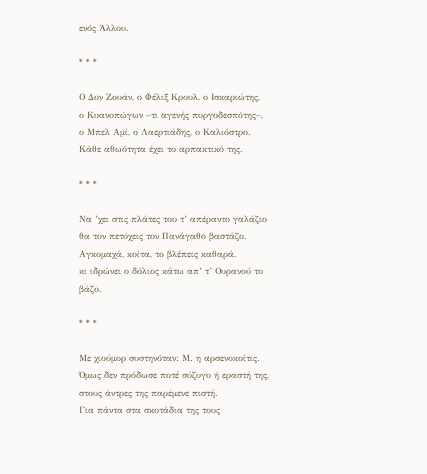ενός Άλλου.

* * *

Ο Δον Ζουάν, ο Φέλιξ Κρουλ, ο Ισκαριώτης,
ο Κυανοπώγων –τι αγενής πυργοδεσπότης–,
ο Μπελ Αμί, ο Λαερτιάδης, ο Καλιόστρο.
Κάθε αθωότητα έχει το αρπακτικό της.

* * *

Να ’χει στις πλάτες του τ’ απέραντο γαλάζιο
θα τον πετύχεις τον Πανάγαθο βαστάζο.
Αγκομαχά, κοίτα, το βλέπεις καθαρά,
κι ιδρώνει ο δόλιος κάτω απ’ τ’ Ουρανού το βάζο.

* * *

Με χιούμορ συστηνόταν: Μ. η αρσενοκοίτις.
Όμως δεν πρόδωσε ποτέ σύζυγο ή εραστή της,
στους άντρες της παρέμενε πιστή.
Για πάντα στα σκοτάδια της τους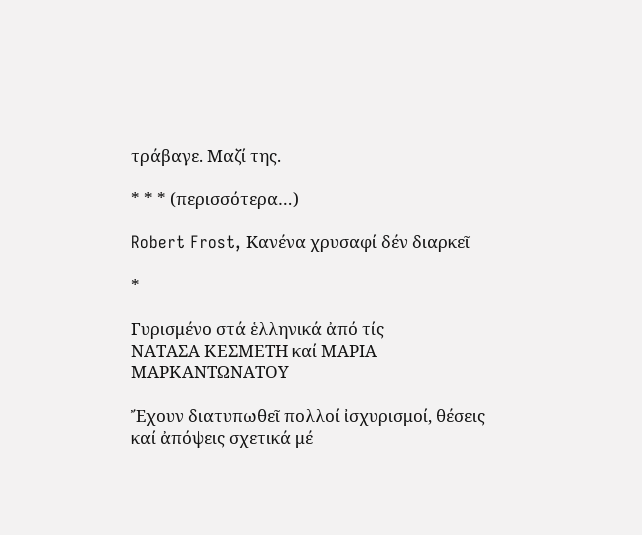τράβαγε. Μαζί της.

* * * (περισσότερα…)

Robert Frost, Kανένα χρυσαφί δέν διαρκεῖ

*

Γυρισμένο στά ἑλληνικά ἀπό τίς
ΝΑΤΑΣΑ ΚΕΣΜΕΤΗ καί ΜΑΡΙΑ ΜΑΡΚΑΝΤΩΝΑΤΟΥ

Ἔχουν διατυπωθεῖ πολλοί ἰσχυρισμοί, θέσεις καί ἀπόψεις σχετικά μέ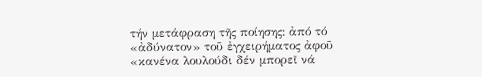τήν μετάφραση τῆς ποίησης: ἀπό τό «ἀδύνατον» τοῦ ἐγχειρήματος ἀφοῦ «κανένα λουλούδι δέν μπορεῖ νά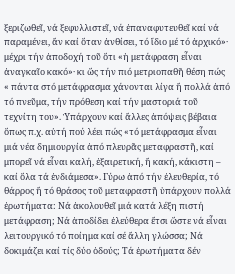ξεριζωθεῖ, νά ξεφυλλιστεῖ, νά ἐπαναφυτευθεῖ καί νά παραμένει, ἄν καί ὅταν ἀνθίσει, τό ἴδιο μέ τό ἀρχικό»· μέχρι τήν ἀποδοχή τοῦ ὅτι «ἡ μετάφραση εἶναι ἀναγκαῖο κακό»· κι ὥς τήν πιό μετριοπαθῆ θέση πώς « πάντα στό μετάφρασμα χάνονται λίγα ἤ πολλά ἀπό τό πνεῦμα, τήν πρόθεση καί τήν μαστοριά τοῦ τεχνίτη του». Ὑπάρχουν καί ἄλλες ἀπόψεις βέβαια ὅπως π.χ. αὐτή πού λέει πώς «τό μετάφρασμα εἶναι μιά νέα δημιουργία ἀπό πλευρᾶς μεταφραστῆ, καί μπορεῖ νά εἶναι καλή, ἐξαιρετική, ἤ κακή, κάκιστη – καί ὅλα τά ἐνδιάμεσα». Γύρω ἀπό τήν ἐλευθερία, τό θάρρος ἤ τό θράσος τοῦ μεταφραστῆ ὑπάρχουν πολλά ἐρωτήματα: Νά ἀκολουθεῖ μιά κατά λέξη πιστή μετάφραση; Νά ἀποδίδει ἐλεύθερα ἔτσι ὥστε νά εἶναι λειτουργικό τό ποίημα καί σέ ἄλλη γλώσσα; Νά δοκιμάζει καί τίς δύο ὁδούς; Τά ἐρωτήματα δέν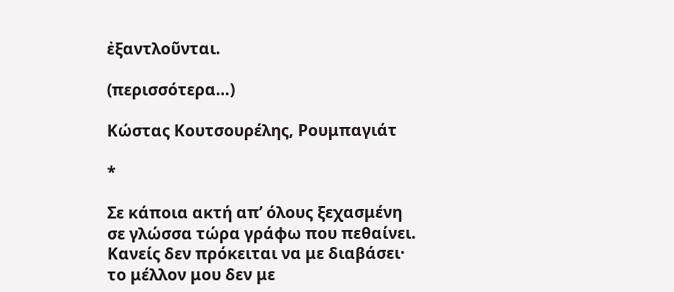ἐξαντλοῦνται.

(περισσότερα…)

Κώστας Κουτσουρέλης, Ρουμπαγιάτ

*

Σε κάποια ακτή απ’ όλους ξεχασμένη
σε γλώσσα τώρα γράφω που πεθαίνει.
Κανείς δεν πρόκειται να με διαβάσει·
το μέλλον μου δεν με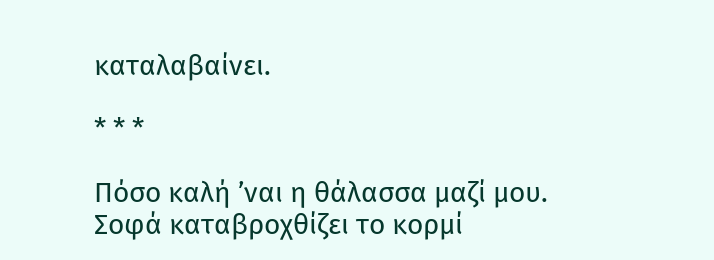καταλαβαίνει.

* * *

Πόσο καλή ’ναι η θάλασσα μαζί μου.
Σοφά καταβροχθίζει το κορμί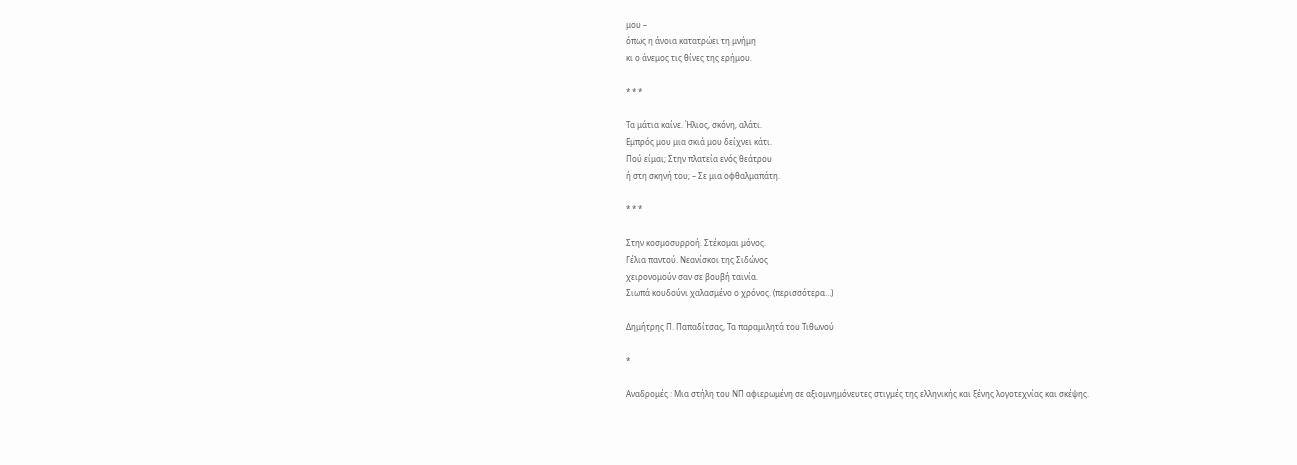μου –
όπως η άνοια κατατρώει τη μνήμη
κι ο άνεμος τις θίνες της ερήμου.

* * *

Τα μάτια καίνε. Ήλιος, σκόνη, αλάτι.
Εμπρός μου μια σκιά μου δείχνει κάτι.
Πού είμαι; Στην πλατεία ενός θεάτρου
ή στη σκηνή του; – Σε μια οφθαλμαπάτη.

* * *

Στην κοσμοσυρροή. Στέκομαι μόνος.
Γέλια παντού. Νεανίσκοι της Σιδώνος
χειρονομούν σαν σε βουβή ταινία.
Σιωπά κουδούνι χαλασμένο ο χρόνος. (περισσότερα…)

Δημήτρης Π. Παπαδίτσας, Τα παραμιλητά του Τιθωνού

*

Αναδρομές : Μια στήλη του ΝΠ αφιερωμένη σε αξιομνημόνευτες στιγμές της ελληνικής και ξένης λογοτεχνίας και σκέψης.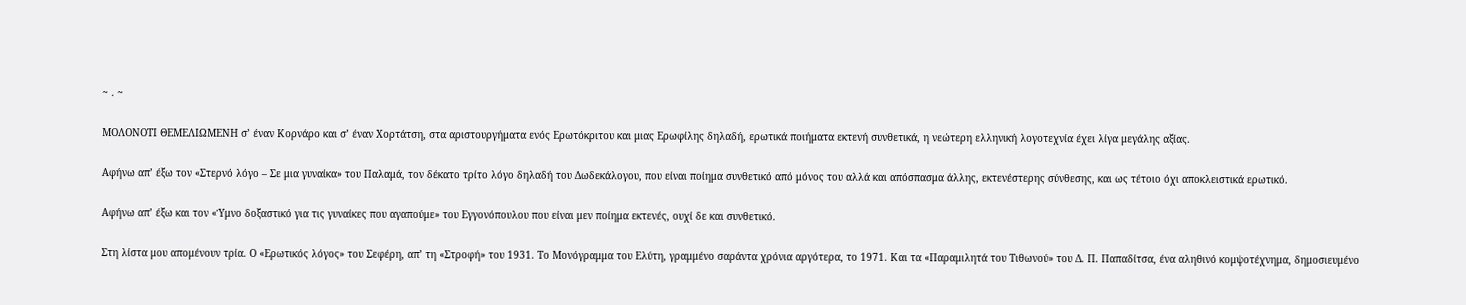~ . ~

ΜΟΛΟΝΟΤΙ ΘΕΜΕΛΙΩΜΕΝΗ σ’ έναν Κορνάρο και σ’ έναν Χορτάτση, στα αριστουργήματα ενός Ερωτόκριτου και μιας Ερωφίλης δηλαδή, ερωτικά ποιήματα εκτενή συνθετικά, η νεώτερη ελληνική λογοτεχνία έχει λίγα μεγάλης αξίας.

Αφήνω απ’ έξω τον «Στερνό λόγο – Σε μια γυναίκα» του Παλαμά, τον δέκατο τρίτο λόγο δηλαδή του Δωδεκάλογου, που είναι ποίημα συνθετικό από μόνος του αλλά και απόσπασμα άλλης, εκτενέστερης σύνθεσης, και ως τέτοιο όχι αποκλειστικά ερωτικό.

Αφήνω απ’ έξω και τον «Ύμνο δοξαστικό για τις γυναίκες που αγαπούμε» του Εγγονόπουλου που είναι μεν ποίημα εκτενές, ουχί δε και συνθετικό.

Στη λίστα μου απομένουν τρία. Ο «Ερωτικός λόγος» του Σεφέρη, απ’ τη «Στροφή» του 1931. Το Μονόγραμμα του Ελύτη, γραμμένο σαράντα χρόνια αργότερα, το 1971. Και τα «Παραμιλητά του Τιθωνού» του Δ. Π. Παπαδίτσα, ένα αληθινό κομψοτέχνημα, δημοσιευμένο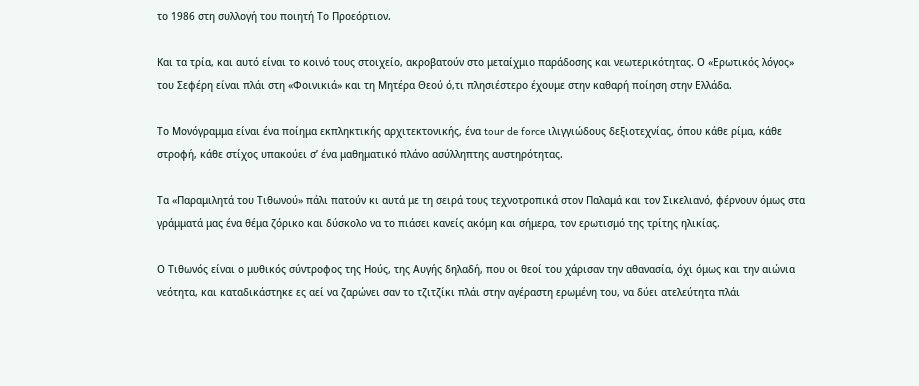το 1986 στη συλλογή του ποιητή Το Προεόρτιον.

Και τα τρία, και αυτό είναι το κοινό τους στοιχείο, ακροβατούν στο μεταίχμιο παράδοσης και νεωτερικότητας. Ο «Ερωτικός λόγος» του Σεφέρη είναι πλάι στη «Φοινικιά» και τη Μητέρα Θεού ό,τι πλησιέστερο έχουμε στην καθαρή ποίηση στην Ελλάδα.

Το Μονόγραμμα είναι ένα ποίημα εκπληκτικής αρχιτεκτονικής, ένα tour de force ιλιγγιώδους δεξιοτεχνίας, όπου κάθε ρίμα, κάθε στροφή, κάθε στίχος υπακούει σ’ ένα μαθηματικό πλάνο ασύλληπτης αυστηρότητας.

Τα «Παραμιλητά του Τιθωνού» πάλι πατούν κι αυτά με τη σειρά τους τεχνοτροπικά στον Παλαμά και τον Σικελιανό, φέρνουν όμως στα γράμματά μας ένα θέμα ζόρικο και δύσκολο να το πιάσει κανείς ακόμη και σήμερα, τον ερωτισμό της τρίτης ηλικίας.

Ο Τιθωνός είναι ο μυθικός σύντροφος της Ηούς, της Αυγής δηλαδή, που οι θεοί του χάρισαν την αθανασία, όχι όμως και την αιώνια νεότητα, και καταδικάστηκε ες αεί να ζαρώνει σαν το τζιτζίκι πλάι στην αγέραστη ερωμένη του, να δύει ατελεύτητα πλάι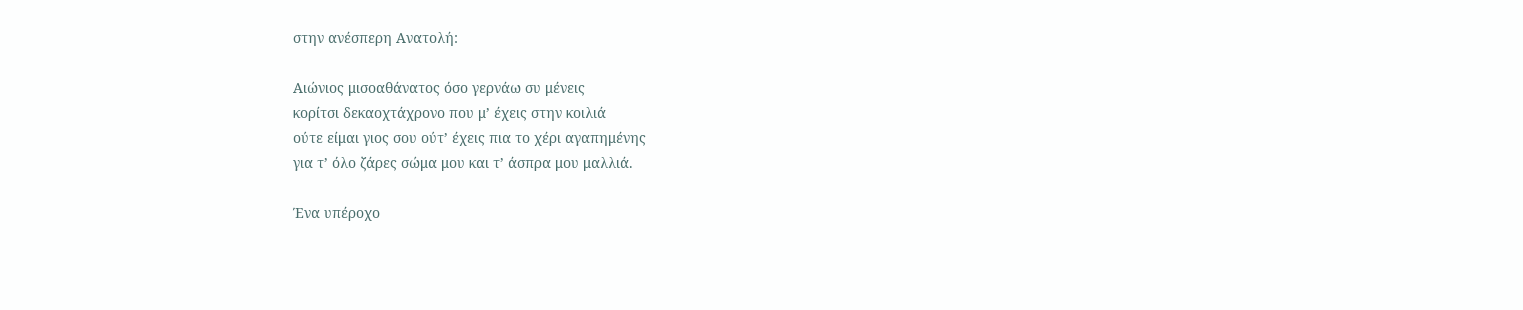στην ανέσπερη Ανατολή:

Αιώνιος μισοαθάνατος όσο γερνάω συ μένεις
κορίτσι δεκαοχτάχρονο που μ’ έχεις στην κοιλιά
ούτε είμαι γιος σου ούτ’ έχεις πια το χέρι αγαπημένης
για τ’ όλο ζάρες σώμα μου και τ’ άσπρα μου μαλλιά.

Ένα υπέροχο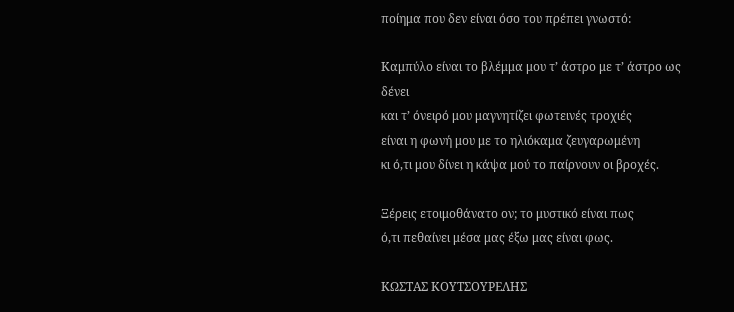ποίημα που δεν είναι όσο του πρέπει γνωστό:

Καμπύλο είναι το βλέμμα μου τ’ άστρο με τ’ άστρο ως δένει
και τ’ όνειρό μου μαγνητίζει φωτεινές τροχιές
είναι η φωνή μου με το ηλιόκαμα ζευγαρωμένη
κι ό,τι μου δίνει η κάψα μού το παίρνουν οι βροχές.

Ξέρεις ετοιμοθάνατο ον; το μυστικό είναι πως
ό,τι πεθαίνει μέσα μας έξω μας είναι φως.

ΚΩΣΤΑΣ ΚΟΥΤΣΟΥΡΕΛΗΣ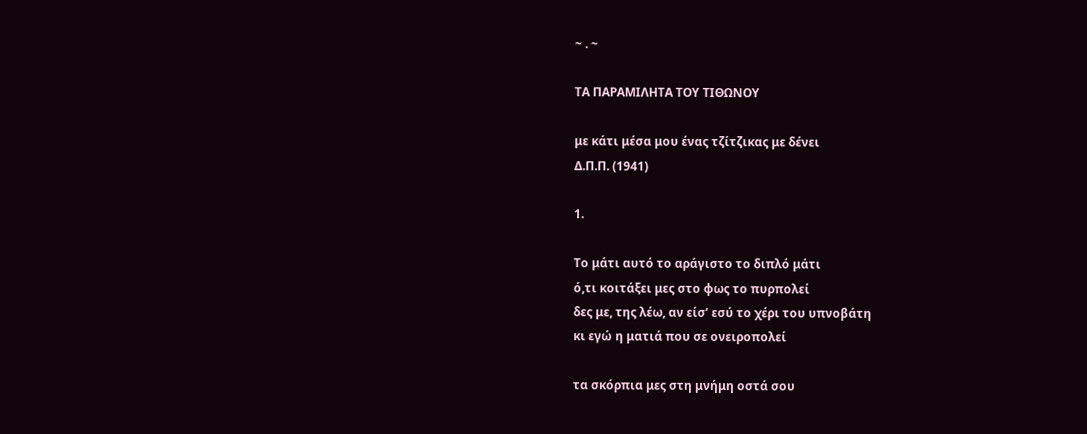~ . ~

ΤΑ ΠΑΡΑΜΙΛΗΤΑ ΤΟΥ ΤΙΘΩΝΟΥ

με κάτι μέσα μου ένας τζίτζικας με δένει
Δ.Π.Π. (1941)

1.

Το μάτι αυτό το αράγιστο το διπλό μάτι
ό,τι κοιτάξει μες στο φως το πυρπολεί
δες με, της λέω, αν είσ’ εσύ το χέρι του υπνοβάτη
κι εγώ η ματιά που σε ονειροπολεί

τα σκόρπια μες στη μνήμη οστά σου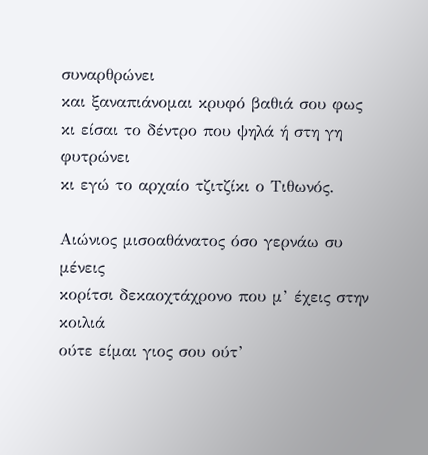συναρθρώνει
και ξαναπιάνομαι κρυφό βαθιά σου φως
κι είσαι το δέντρο που ψηλά ή στη γη φυτρώνει
κι εγώ το αρχαίο τζιτζίκι ο Τιθωνός.

Αιώνιος μισοαθάνατος όσο γερνάω συ μένεις
κορίτσι δεκαοχτάχρονο που μ’ έχεις στην κοιλιά
ούτε είμαι γιος σου ούτ’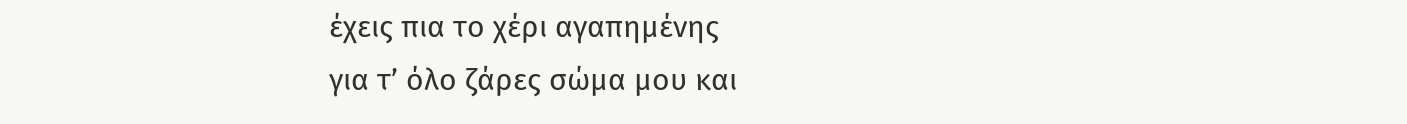έχεις πια το χέρι αγαπημένης
για τ’ όλο ζάρες σώμα μου και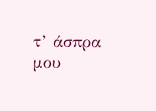τ’ άσπρα μου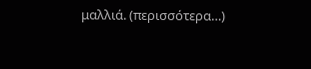μαλλιά. (περισσότερα…)